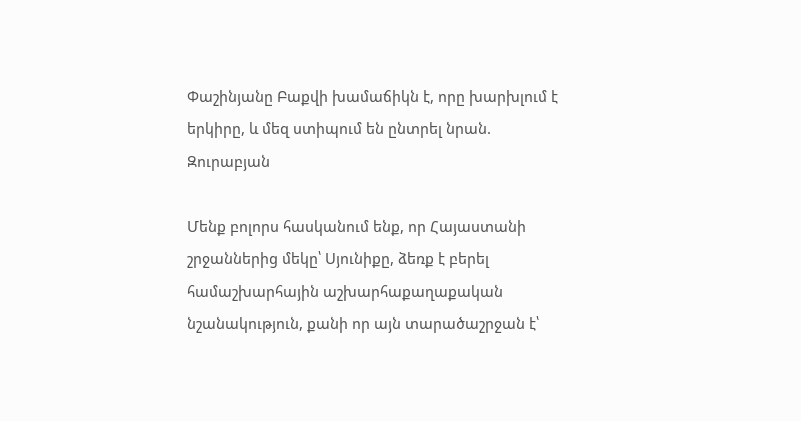Փաշինյանը Բաքվի խամաճիկն է, որը խարխլում է երկիրը, և մեզ ստիպում են ընտրել նրան. Զուրաբյան

Մենք բոլորս հասկանում ենք, որ Հայաստանի շրջաններից մեկը՝ Սյունիքը, ձեռք է բերել համաշխարհային աշխարհաքաղաքական նշանակություն, քանի որ այն տարածաշրջան է՝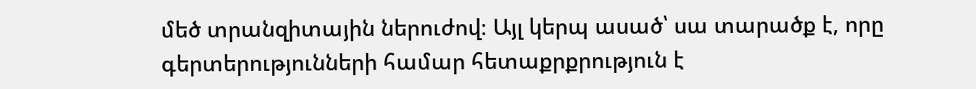մեծ տրանզիտային ներուժով։ Այլ կերպ ասած՝ սա տարածք է, որը գերտերությունների համար հետաքրքրություն է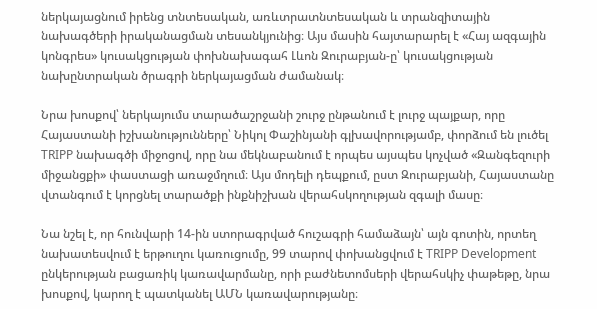ներկայացնում իրենց տնտեսական, առևտրատնտեսական և տրանզիտային նախագծերի իրականացման տեսանկյունից։ Այս մասին հայտարարել է «Հայ ազգային կոնգրես» կուսակցության փոխնախագահ Լևոն Զուրաբյան-ը՝ կուսակցության նախընտրական ծրագրի ներկայացման ժամանակ։

Նրա խոսքով՝ ներկայումս տարածաշրջանի շուրջ ընթանում է լուրջ պայքար, որը Հայաստանի իշխանությունները՝ Նիկոլ Փաշինյանի գլխավորությամբ, փորձում են լուծել TRIPP նախագծի միջոցով, որը նա մեկնաբանում է որպես այսպես կոչված «Զանգեզուրի միջանցքի» փաստացի առաջմղում։ Այս մոդելի դեպքում, ըստ Զուրաբյանի, Հայաստանը վտանգում է կորցնել տարածքի ինքնիշխան վերահսկողության զգալի մասը։

Նա նշել է, որ հունվարի 14-ին ստորագրված հուշագրի համաձայն՝ այն գոտին, որտեղ նախատեսվում է երթուղու կառուցումը, 99 տարով փոխանցվում է TRIPP Development ընկերության բացառիկ կառավարմանը, որի բաժնետոմսերի վերահսկիչ փաթեթը, նրա խոսքով, կարող է պատկանել ԱՄՆ կառավարությանը։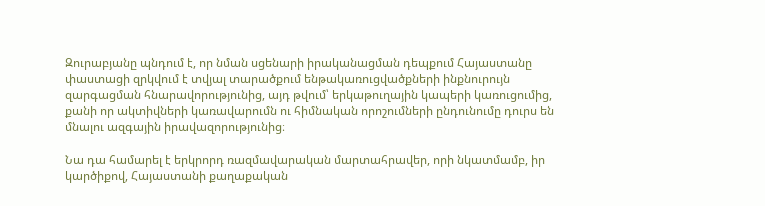Զուրաբյանը պնդում է, որ նման սցենարի իրականացման դեպքում Հայաստանը փաստացի զրկվում է տվյալ տարածքում ենթակառուցվածքների ինքնուրույն զարգացման հնարավորությունից, այդ թվում՝ երկաթուղային կապերի կառուցումից, քանի որ ակտիվների կառավարումն ու հիմնական որոշումների ընդունումը դուրս են մնալու ազգային իրավազորությունից։

Նա դա համարել է երկրորդ ռազմավարական մարտահրավեր, որի նկատմամբ, իր կարծիքով, Հայաստանի քաղաքական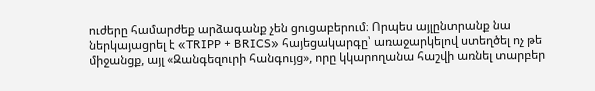ուժերը համարժեք արձագանք չեն ցուցաբերում։ Որպես այլընտրանք նա ներկայացրել է «TRIPP + BRICS» հայեցակարգը՝ առաջարկելով ստեղծել ոչ թե միջանցք, այլ «Զանգեզուրի հանգույց», որը կկարողանա հաշվի առնել տարբեր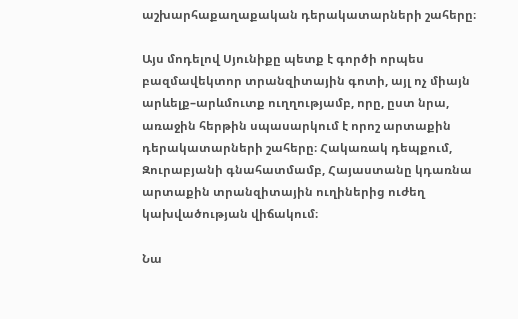աշխարհաքաղաքական դերակատարների շահերը։

Այս մոդելով Սյունիքը պետք է գործի որպես բազմավեկտոր տրանզիտային գոտի, այլ ոչ միայն արևելք–արևմուտք ուղղությամբ, որը, ըստ նրա, առաջին հերթին սպասարկում է որոշ արտաքին դերակատարների շահերը։ Հակառակ դեպքում, Զուրաբյանի գնահատմամբ, Հայաստանը կդառնա արտաքին տրանզիտային ուղիներից ուժեղ կախվածության վիճակում։

Նա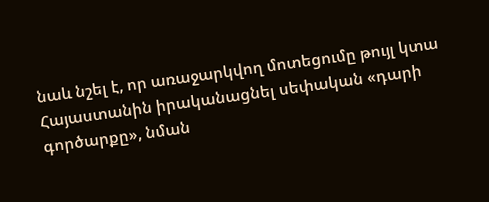նաև նշել է, որ առաջարկվող մոտեցումը թույլ կտա Հայաստանին իրականացնել սեփական «դարի գործարքը», նման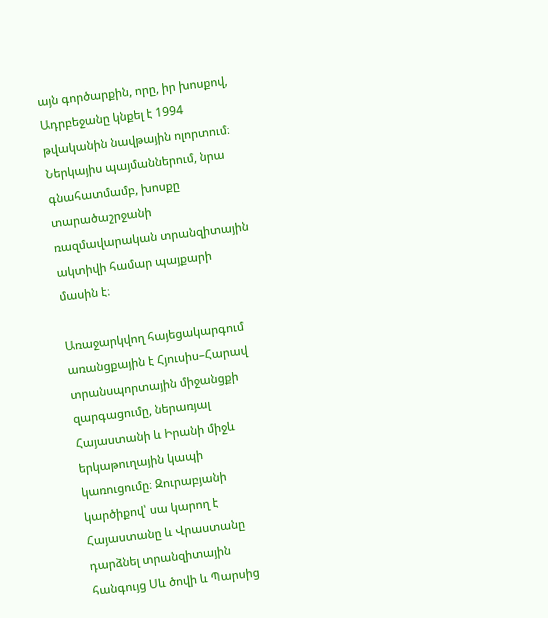այն գործարքին, որը, իր խոսքով, Ադրբեջանը կնքել է 1994 թվականին նավթային ոլորտում։ Ներկայիս պայմաններում, նրա գնահատմամբ, խոսքը տարածաշրջանի ռազմավարական տրանզիտային ակտիվի համար պայքարի մասին է։

Առաջարկվող հայեցակարգում առանցքային է Հյուսիս–Հարավ տրանսպորտային միջանցքի զարգացումը, ներառյալ Հայաստանի և Իրանի միջև երկաթուղային կապի կառուցումը։ Զուրաբյանի կարծիքով՝ սա կարող է Հայաստանը և Վրաստանը դարձնել տրանզիտային հանգույց Սև ծովի և Պարսից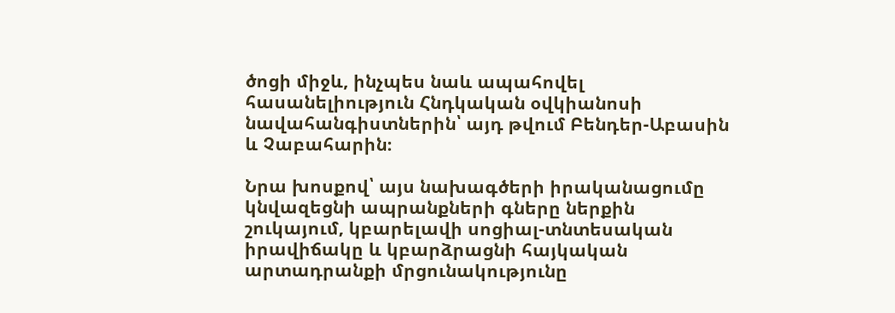ծոցի միջև, ինչպես նաև ապահովել հասանելիություն Հնդկական օվկիանոսի նավահանգիստներին՝ այդ թվում Բենդեր-Աբասին և Չաբահարին։

Նրա խոսքով՝ այս նախագծերի իրականացումը կնվազեցնի ապրանքների գները ներքին շուկայում, կբարելավի սոցիալ-տնտեսական իրավիճակը և կբարձրացնի հայկական արտադրանքի մրցունակությունը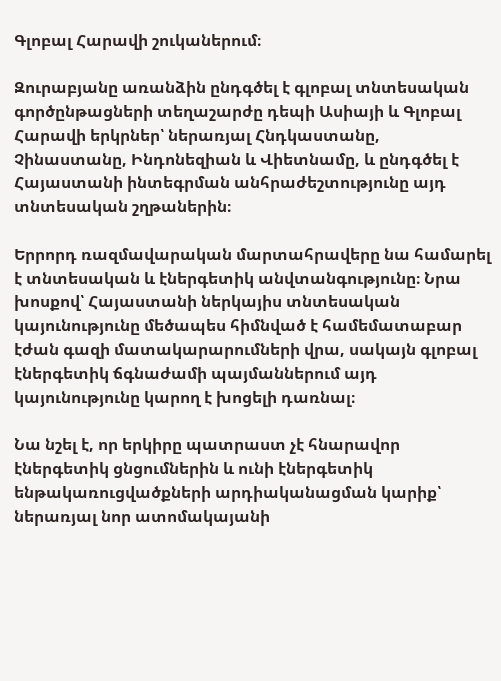Գլոբալ Հարավի շուկաներում։

Զուրաբյանը առանձին ընդգծել է գլոբալ տնտեսական գործընթացների տեղաշարժը դեպի Ասիայի և Գլոբալ Հարավի երկրներ՝ ներառյալ Հնդկաստանը, Չինաստանը, Ինդոնեզիան և Վիետնամը, և ընդգծել է Հայաստանի ինտեգրման անհրաժեշտությունը այդ տնտեսական շղթաներին։

Երրորդ ռազմավարական մարտահրավերը նա համարել է տնտեսական և էներգետիկ անվտանգությունը։ Նրա խոսքով՝ Հայաստանի ներկայիս տնտեսական կայունությունը մեծապես հիմնված է համեմատաբար էժան գազի մատակարարումների վրա, սակայն գլոբալ էներգետիկ ճգնաժամի պայմաններում այդ կայունությունը կարող է խոցելի դառնալ։

Նա նշել է, որ երկիրը պատրաստ չէ հնարավոր էներգետիկ ցնցումներին և ունի էներգետիկ ենթակառուցվածքների արդիականացման կարիք՝ ներառյալ նոր ատոմակայանի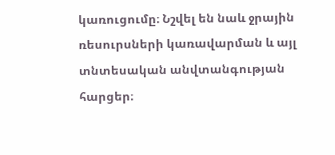կառուցումը։ Նշվել են նաև ջրային ռեսուրսների կառավարման և այլ տնտեսական անվտանգության հարցեր։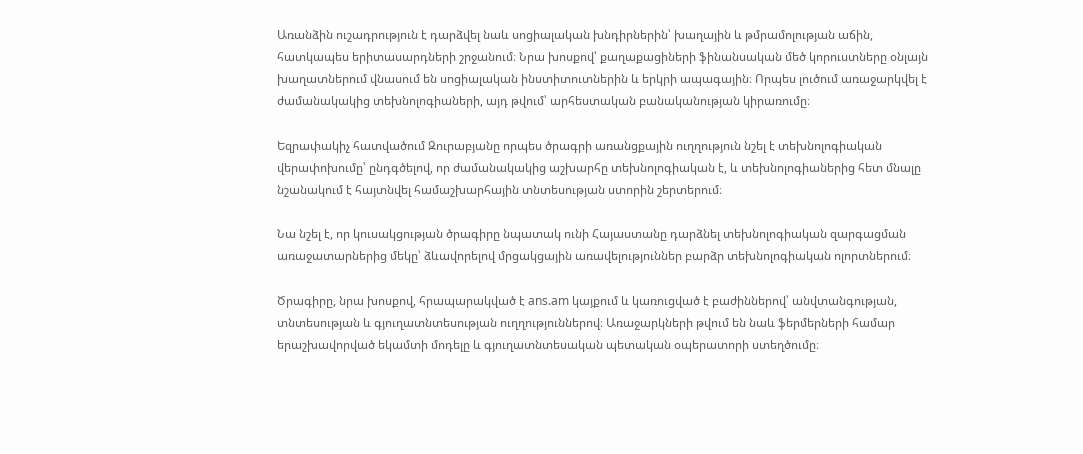Առանձին ուշադրություն է դարձվել նաև սոցիալական խնդիրներին՝ խաղային և թմրամոլության աճին, հատկապես երիտասարդների շրջանում։ Նրա խոսքով՝ քաղաքացիների ֆինանսական մեծ կորուստները օնլայն խաղատներում վնասում են սոցիալական ինստիտուտներին և երկրի ապագային։ Որպես լուծում առաջարկվել է ժամանակակից տեխնոլոգիաների, այդ թվում՝ արհեստական բանականության կիրառումը։

Եզրափակիչ հատվածում Զուրաբյանը որպես ծրագրի առանցքային ուղղություն նշել է տեխնոլոգիական վերափոխումը՝ ընդգծելով, որ ժամանակակից աշխարհը տեխնոլոգիական է, և տեխնոլոգիաներից հետ մնալը նշանակում է հայտնվել համաշխարհային տնտեսության ստորին շերտերում։

Նա նշել է, որ կուսակցության ծրագիրը նպատակ ունի Հայաստանը դարձնել տեխնոլոգիական զարգացման առաջատարներից մեկը՝ ձևավորելով մրցակցային առավելություններ բարձր տեխնոլոգիական ոլորտներում։

Ծրագիրը, նրա խոսքով, հրապարակված է ans.am կայքում և կառուցված է բաժիններով՝ անվտանգության, տնտեսության և գյուղատնտեսության ուղղություններով։ Առաջարկների թվում են նաև ֆերմերների համար երաշխավորված եկամտի մոդելը և գյուղատնտեսական պետական օպերատորի ստեղծումը։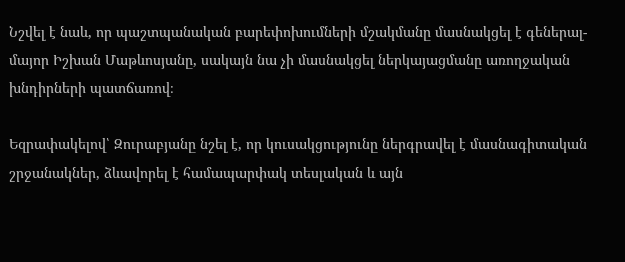Նշվել է նաև, որ պաշտպանական բարեփոխումների մշակմանը մասնակցել է գեներալ-մայոր Իշխան Մաթևոսյանը, սակայն նա չի մասնակցել ներկայացմանը առողջական խնդիրների պատճառով։

Եզրափակելով՝ Զուրաբյանը նշել է, որ կուսակցությունը ներգրավել է մասնագիտական շրջանակներ, ձևավորել է համապարփակ տեսլական և այն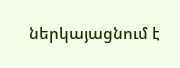ներկայացնում է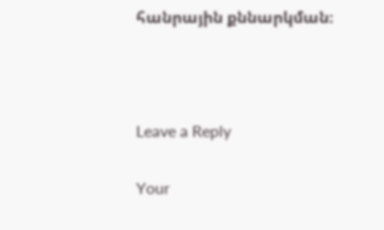հանրային քննարկման։



Leave a Reply

Your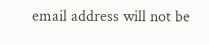email address will not be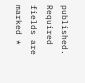published. Required fields are marked *